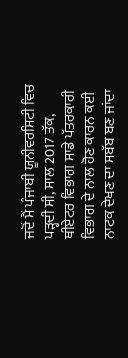ਜਦੋਂ ਮੈਂ ਪੰਜਾਬੀ ਯੂਨੀਵਰਸਿਟੀ ਵਿਚ ਪੜ੍ਹਦੀ ਸੀ, ਸਾਲ 2017 ਤੱਕ, ਥੀਏਟਰ ਵਿਭਾਗ ਸਾਡੇ ਪੱਤਰਕਾਰੀ ਵਿਭਾਗ ਦੇ ਨਾਲ ਹੋਣ ਕਾਰਨ ਕਈ ਨਾਟਕ ਦੇਖਣ ਦਾ ਸਬੱਬ ਬਣ ਜਾਂਦਾ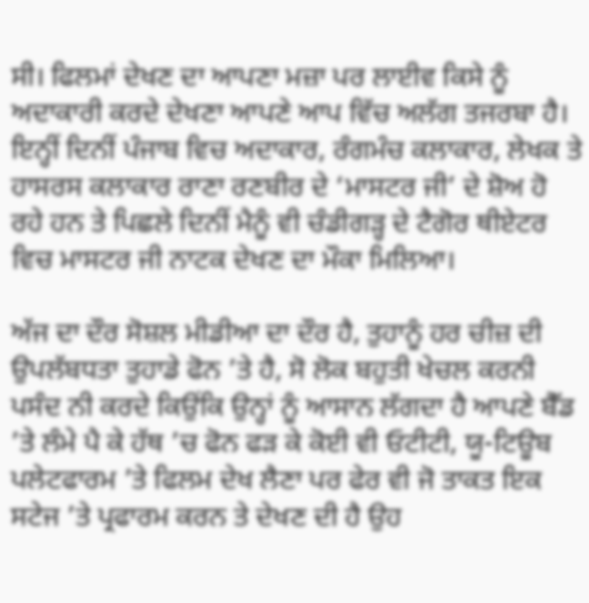ਸੀ। ਫਿਲਮਾਂ ਦੇਖਣ ਦਾ ਆਪਣਾ ਮਜ਼ਾ ਪਰ ਲਾਈਵ ਕਿਸੇ ਨੂੰ ਅਦਾਕਾਰੀ ਕਰਦੇ ਦੇਖਣਾ ਆਪਣੇ ਆਪ ਵਿੱਚ ਅਲੱਗ ਤਜਰਬਾ ਹੈ। ਇਨ੍ਹੀਂ ਦਿਨੀਂ ਪੰਜਾਬ ਵਿਚ ਅਦਾਕਾਰ, ਰੰਗਮੰਚ ਕਲਾਕਾਰ, ਲੇਖਕ ਤੇ ਹਾਸਰਸ ਕਲਾਕਾਰ ਰਾਣਾ ਰਣਬੀਰ ਦੇ ‘ਮਾਸਟਰ ਜੀ’ ਦੇ ਸ਼ੋਅ ਹੋ ਰਹੇ ਹਨ ਤੇ ਪਿਛਲੇ ਦਿਨੀਂ ਮੈਨੂੰ ਵੀ ਚੰਡੀਗੜ੍ਹ ਦੇ ਟੈਗੋਰ ਥੀਏਟਰ ਵਿਚ ਮਾਸਟਰ ਜੀ ਨਾਟਕ ਦੇਖਣ ਦਾ ਮੌਕਾ ਮਿਲਿਆ।

ਅੱਜ ਦਾ ਦੌਰ ਸੋਸ਼ਲ ਮੀਡੀਆ ਦਾ ਦੌਰ ਹੈ, ਤੁਹਾਨੂੰ ਹਰ ਚੀਜ਼ ਦੀ ਉਪਲੱਬਧਤਾ ਤੁਹਾਡੇ ਫੋਨ ’ਤੇ ਹੈ, ਸੋ ਲੋਕ ਬਹੁਤੀ ਖੇਚਲ ਕਰਨੀ ਪਸੰਦ ਨੀ ਕਰਦੇ ਕਿਉਂਕਿ ਉਨ੍ਹਾਂ ਨੂੰ ਆਸਾਨ ਲੱਗਦਾ ਹੈ ਆਪਣੇ ਬੈੱਡ ’ਤੇ ਲੰਮੇ ਪੈ ਕੇ ਹੱਥ ’ਚ ਫੋਨ ਫੜ ਕੇ ਕੋਈ ਵੀ ਓਟੀਟੀ, ਯੂ-ਟਿਊਬ ਪਲੇਟਫਾਰਮ ’ਤੇ ਫਿਲਮ ਦੇਖ ਲੈਣਾ ਪਰ ਫੇਰ ਵੀ ਜੋ ਤਾਕਤ ਇਕ ਸਟੇਜ ’ਤੇ ਪ੍ਰਫਾਰਮ ਕਰਨ ਤੇ ਦੇਖਣ ਦੀ ਹੈ ਉਹ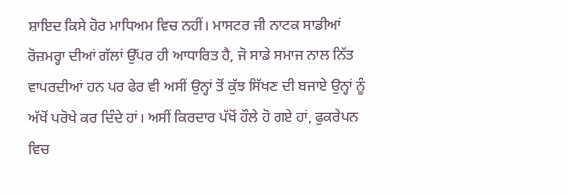ਸ਼ਾਇਦ ਕਿਸੇ ਹੋਰ ਮਾਧਿਅਮ ਵਿਚ ਨਹੀਂ। ਮਾਸਟਰ ਜੀ ਨਾਟਕ ਸਾਡੀਆਂ ਰੋਜ਼ਮਰ੍ਹਾ ਦੀਆਂ ਗੱਲਾਂ ਉੱਪਰ ਹੀ ਆਧਾਰਿਤ ਹੈ, ਜੋ ਸਾਡੇ ਸਮਾਜ ਨਾਲ ਨਿੱਤ ਵਾਪਰਦੀਆਂ ਹਨ ਪਰ ਫੇਰ ਵੀ ਅਸੀਂ ਉਨ੍ਹਾਂ ਤੋਂ ਕੁੱਝ ਸਿੱਖਣ ਦੀ ਬਜਾਏ ਉਨ੍ਹਾਂ ਨੂੰ ਅੱਖੋਂ ਪਰੋਖੇ ਕਰ ਦਿੰਦੇ ਹਾਂ। ਅਸੀਂ ਕਿਰਦਾਰ ਪੱਖੋਂ ਹੌਲੇ ਹੋ ਗਏ ਹਾਂ, ਫੁਕਰੇਪਨ ਵਿਚ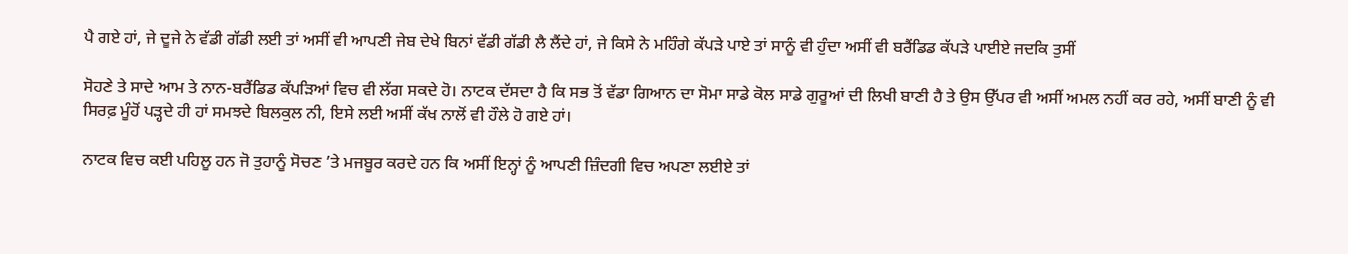ਪੈ ਗਏ ਹਾਂ, ਜੇ ਦੂਜੇ ਨੇ ਵੱਡੀ ਗੱਡੀ ਲਈ ਤਾਂ ਅਸੀਂ ਵੀ ਆਪਣੀ ਜੇਬ ਦੇਖੇ ਬਿਨਾਂ ਵੱਡੀ ਗੱਡੀ ਲੈ ਲੈਂਦੇ ਹਾਂ, ਜੇ ਕਿਸੇ ਨੇ ਮਹਿੰਗੇ ਕੱਪੜੇ ਪਾਏ ਤਾਂ ਸਾਨੂੰ ਵੀ ਹੁੰਦਾ ਅਸੀਂ ਵੀ ਬਰੈਂਡਿਡ ਕੱਪੜੇ ਪਾਈਏ ਜਦਕਿ ਤੁਸੀਂ

ਸੋਹਣੇ ਤੇ ਸਾਦੇ ਆਮ ਤੇ ਨਾਨ-ਬਰੈਂਡਿਡ ਕੱਪੜਿਆਂ ਵਿਚ ਵੀ ਲੱਗ ਸਕਦੇ ਹੋ। ਨਾਟਕ ਦੱਸਦਾ ਹੈ ਕਿ ਸਭ ਤੋਂ ਵੱਡਾ ਗਿਆਨ ਦਾ ਸੋਮਾ ਸਾਡੇ ਕੋਲ ਸਾਡੇ ਗੁਰੂਆਂ ਦੀ ਲਿਖੀ ਬਾਣੀ ਹੈ ਤੇ ਉਸ ਉੱਪਰ ਵੀ ਅਸੀਂ ਅਮਲ ਨਹੀਂ ਕਰ ਰਹੇ, ਅਸੀਂ ਬਾਣੀ ਨੂੰ ਵੀ ਸਿਰਫ਼ ਮੂੰਹੋਂ ਪੜ੍ਹਦੇ ਹੀ ਹਾਂ ਸਮਝਦੇ ਬਿਲਕੁਲ ਨੀ, ਇਸੇ ਲਈ ਅਸੀਂ ਕੱਖ ਨਾਲੋਂ ਵੀ ਹੌਲੇ ਹੋ ਗਏ ਹਾਂ।

ਨਾਟਕ ਵਿਚ ਕਈ ਪਹਿਲੂ ਹਨ ਜੋ ਤੁਹਾਨੂੰ ਸੋਚਣ ’ਤੇ ਮਜਬੂਰ ਕਰਦੇ ਹਨ ਕਿ ਅਸੀਂ ਇਨ੍ਹਾਂ ਨੂੰ ਆਪਣੀ ਜ਼ਿੰਦਗੀ ਵਿਚ ਅਪਣਾ ਲਈਏ ਤਾਂ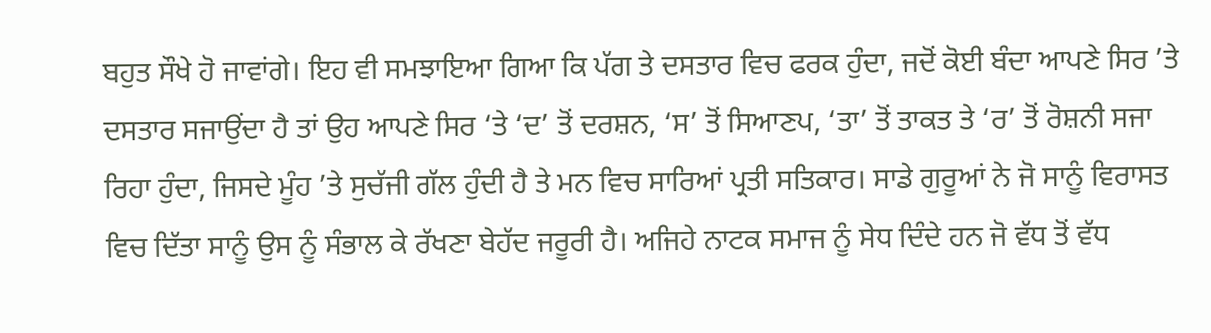ਬਹੁਤ ਸੌਖੇ ਹੋ ਜਾਵਾਂਗੇ। ਇਹ ਵੀ ਸਮਝਾਇਆ ਗਿਆ ਕਿ ਪੱਗ ਤੇ ਦਸਤਾਰ ਵਿਚ ਫਰਕ ਹੁੰਦਾ, ਜਦੋਂ ਕੋਈ ਬੰਦਾ ਆਪਣੇ ਸਿਰ ’ਤੇ ਦਸਤਾਰ ਸਜਾਉਂਦਾ ਹੈ ਤਾਂ ਉਹ ਆਪਣੇ ਸਿਰ ‘ਤੇ ‘ਦ’ ਤੋਂ ਦਰਸ਼ਨ, ‘ਸ’ ਤੋਂ ਸਿਆਣਪ, ‘ਤਾ’ ਤੋਂ ਤਾਕਤ ਤੇ ‘ਰ’ ਤੋਂ ਰੋਸ਼ਨੀ ਸਜਾ ਰਿਹਾ ਹੁੰਦਾ, ਜਿਸਦੇ ਮੂੰਹ ’ਤੇ ਸੁਚੱਜੀ ਗੱਲ ਹੁੰਦੀ ਹੈ ਤੇ ਮਨ ਵਿਚ ਸਾਰਿਆਂ ਪ੍ਰਤੀ ਸਤਿਕਾਰ। ਸਾਡੇ ਗੁਰੂਆਂ ਨੇ ਜੋ ਸਾਨੂੰ ਵਿਰਾਸਤ ਵਿਚ ਦਿੱਤਾ ਸਾਨੂੰ ਉਸ ਨੂੰ ਸੰਭਾਲ ਕੇ ਰੱਖਣਾ ਬੇਹੱਦ ਜਰੂਰੀ ਹੈ। ਅਜਿਹੇ ਨਾਟਕ ਸਮਾਜ ਨੂੰ ਸੇਧ ਦਿੰਦੇ ਹਨ ਜੋ ਵੱਧ ਤੋਂ ਵੱਧ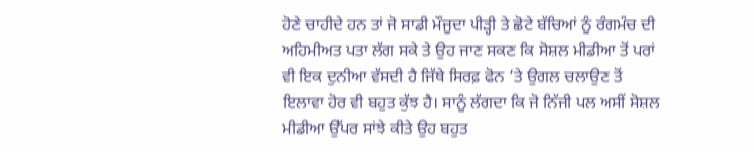ਹੋਣੇ ਚਾਹੀਦੇ ਹਨ ਤਾਂ ਜੋ ਸਾਡੀ ਮੌਜੂਦਾ ਪੀੜ੍ਹੀ ਤੇ ਛੋਟੇ ਬੱਚਿਆਂ ਨੂੰ ਰੰਗਮੰਚ ਦੀ ਅਹਿਮੀਅਤ ਪਤਾ ਲੱਗ ਸਕੇ ਤੇ ਉਹ ਜਾਣ ਸਕਣ ਕਿ ਸੋਸ਼ਲ ਮੀਡੀਆ ਤੋਂ ਪਰਾਂ ਵੀ ਇਕ ਦੁਨੀਆ ਵੱਸਦੀ ਹੈ ਜਿੱਥੇ ਸਿਰਫ਼ ਫੋਨ ’ਤੇ ਉਗਲ ਚਲਾਉਣ ਤੋਂ ਇਲਾਵਾ ਹੋਰ ਵੀ ਬਹੁਤ ਕੁੱਝ ਹੈ। ਸਾਨੂੰ ਲੱਗਦਾ ਕਿ ਜੋ ਨਿੱਜੀ ਪਲ ਅਸੀਂ ਸੋਸ਼ਲ ਮੀਡੀਆ ਉੱਪਰ ਸਾਂਝੇ ਕੀਤੇ ਉਹ ਬਹੁਤ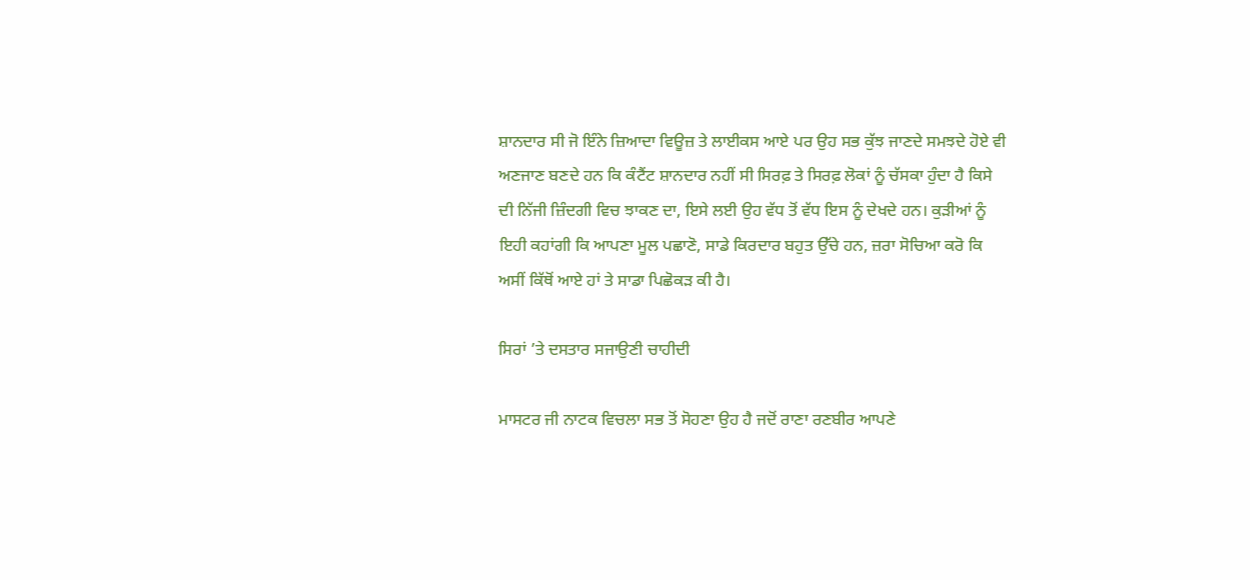ਸ਼ਾਨਦਾਰ ਸੀ ਜੋ ਇੰਨੇ ਜ਼ਿਆਦਾ ਵਿਊਜ਼ ਤੇ ਲਾਈਕਸ ਆਏ ਪਰ ਉਹ ਸਭ ਕੁੱਝ ਜਾਣਦੇ ਸਮਝਦੇ ਹੋਏ ਵੀ ਅਣਜਾਣ ਬਣਦੇ ਹਨ ਕਿ ਕੰਟੈਂਟ ਸ਼ਾਨਦਾਰ ਨਹੀਂ ਸੀ ਸਿਰਫ਼ ਤੇ ਸਿਰਫ਼ ਲੋਕਾਂ ਨੂੰ ਚੱਸਕਾ ਹੁੰਦਾ ਹੈ ਕਿਸੇ ਦੀ ਨਿੱਜੀ ਜ਼ਿੰਦਗੀ ਵਿਚ ਝਾਕਣ ਦਾ, ਇਸੇ ਲਈ ਉਹ ਵੱਧ ਤੋਂ ਵੱਧ ਇਸ ਨੂੰ ਦੇਖਦੇ ਹਨ। ਕੁੜੀਆਂ ਨੂੰ ਇਹੀ ਕਹਾਂਗੀ ਕਿ ਆਪਣਾ ਮੂਲ ਪਛਾਣੋ, ਸਾਡੇ ਕਿਰਦਾਰ ਬਹੁਤ ਉੱਚੇ ਹਨ, ਜ਼ਰਾ ਸੋਚਿਆ ਕਰੋ ਕਿ ਅਸੀਂ ਕਿੱਥੋਂ ਆਏ ਹਾਂ ਤੇ ਸਾਡਾ ਪਿਛੋਕੜ ਕੀ ਹੈ।

ਸਿਰਾਂ ’ਤੇ ਦਸਤਾਰ ਸਜਾਉਣੀ ਚਾਹੀਦੀ

ਮਾਸਟਰ ਜੀ ਨਾਟਕ ਵਿਚਲਾ ਸਭ ਤੋਂ ਸੋਹਣਾ ਉਹ ਹੈ ਜਦੋਂ ਰਾਣਾ ਰਣਬੀਰ ਆਪਣੇ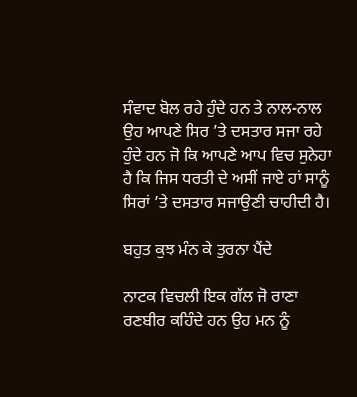ਸੰਵਾਦ ਬੋਲ ਰਹੇ ਹੁੰਦੇ ਹਨ ਤੇ ਨਾਲ-ਨਾਲ ਉਹ ਆਪਣੇ ਸਿਰ ’ਤੇ ਦਸਤਾਰ ਸਜਾ ਰਹੇ ਹੁੰਦੇ ਹਨ ਜੋ ਕਿ ਆਪਣੇ ਆਪ ਵਿਚ ਸੁਨੇਹਾ ਹੈ ਕਿ ਜਿਸ ਧਰਤੀ ਦੇ ਅਸੀਂ ਜਾਏ ਹਾਂ ਸਾਨੂੰ ਸਿਰਾਂ ’ਤੇ ਦਸਤਾਰ ਸਜਾਉਣੀ ਚਾਹੀਦੀ ਹੈ।

ਬਹੁਤ ਕੁਝ ਮੰਨ ਕੇ ਤੁਰਨਾ ਪੈਂਦੇ

ਨਾਟਕ ਵਿਚਲੀ ਇਕ ਗੱਲ ਜੋ ਰਾਣਾ ਰਣਬੀਰ ਕਹਿੰਦੇ ਹਨ ਉਹ ਮਨ ਨੂੰ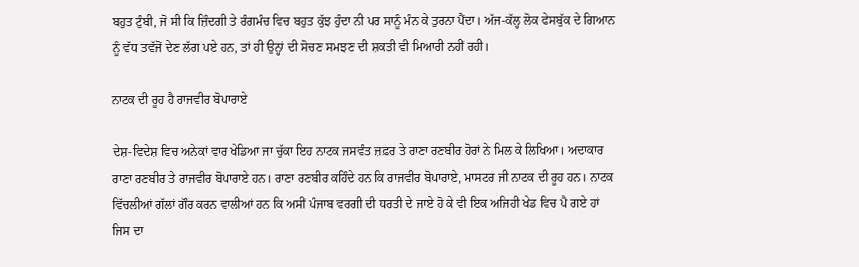ਬਹੁਤ ਟੁੰਬੀ, ਜੋ ਸੀ ਕਿ ਜ਼ਿੰਦਗੀ ਤੇ ਰੰਗਮੰਚ ਵਿਚ ਬਹੁਤ ਕੁੱਝ ਹੁੰਦਾ ਨੀ ਪਰ ਸਾਨੂੰ ਮੰਨ ਕੇ ਤੁਰਨਾ ਪੈਂਦਾ। ਅੱਜ-ਕੱਲ੍ਹ ਲੋਕ ਫੇਸਬੁੱਕ ਦੇ ਗਿਆਨ ਨੂੰ ਵੱਧ ਤਵੱਜੋਂ ਦੇਣ ਲੱਗ ਪਏ ਹਨ, ਤਾਂ ਹੀ ਉਨ੍ਹਾਂ ਦੀ ਸੋਚਣ ਸਮਝਣ ਦੀ ਸ਼ਕਤੀ ਵੀ ਮਿਆਰੀ ਨਹੀਂ ਰਹੀ।

ਨਾਟਕ ਦੀ ਰੂਹ ਹੈ ਰਾਜਵੀਰ ਬੋਪਾਰਾਏ

ਦੇਸ਼-ਵਿਦੇਸ਼ ਵਿਚ ਅਨੇਕਾਂ ਵਾਰ ਖੇਡਿਆ ਜਾ ਚੁੱਕਾ ਇਹ ਨਾਟਕ ਜਸਵੰਤ ਜ਼ਫ਼ਰ ਤੇ ਰਾਣਾ ਰਣਬੀਰ ਹੋਰਾਂ ਨੇ ਮਿਲ ਕੇ ਲਿਖਿਆ। ਅਦਾਕਾਰ ਰਾਣਾ ਰਣਬੀਰ ਤੇ ਰਾਜਵੀਰ ਬੋਪਾਰਾਏ ਹਨ। ਰਾਣਾ ਰਣਬੀਰ ਕਹਿੰਦੇ ਹਨ ਕਿ ਰਾਜਵੀਰ ਬੋਪਾਰਾਏ, ਮਾਸਟਰ ਜੀ ਨਾਟਕ ਦੀ ਰੂਹ ਹਨ। ਨਾਟਕ ਵਿੱਚਲੀਆਂ ਗੱਲਾਂ ਗੌਰ ਕਰਨ ਵਾਲੀਆਂ ਹਨ ਕਿ ਅਸੀਂ ਪੰਜਾਬ ਵਰਗੀ ਦੀ ਧਰਤੀ ਦੇ ਜਾਏ ਹੋ ਕੇ ਵੀ ਇਕ ਅਜਿਹੀ ਖੇਡ ਵਿਚ ਪੈ ਗਏ ਹਾਂ ਜਿਸ ਦਾ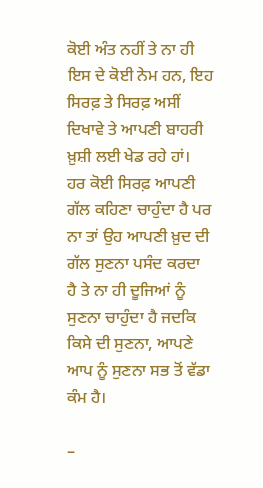ਕੋਈ ਅੰਤ ਨਹੀਂ ਤੇ ਨਾ ਹੀ ਇਸ ਦੇ ਕੋਈ ਨੇਮ ਹਨ, ਇਹ ਸਿਰਫ਼ ਤੇ ਸਿਰਫ਼ ਅਸੀਂ ਦਿਖਾਵੇ ਤੇ ਆਪਣੀ ਬਾਹਰੀ ਖ਼ੁਸ਼ੀ ਲਈ ਖੇਡ ਰਹੇ ਹਾਂ। ਹਰ ਕੋਈ ਸਿਰਫ਼ ਆਪਣੀ ਗੱਲ ਕਹਿਣਾ ਚਾਹੁੰਦਾ ਹੈ ਪਰ ਨਾ ਤਾਂ ਉਹ ਆਪਣੀ ਖ਼ੁਦ ਦੀ ਗੱਲ ਸੁਣਨਾ ਪਸੰਦ ਕਰਦਾ ਹੈ ਤੇ ਨਾ ਹੀ ਦੂਜਿਆਂ ਨੂੰ ਸੁਣਨਾ ਚਾਹੁੰਦਾ ਹੈ ਜਦਕਿ ਕਿਸੇ ਦੀ ਸੁਣਨਾ, ਆਪਣੇ ਆਪ ਨੂੰ ਸੁਣਨਾ ਸਭ ਤੋਂ ਵੱਡਾ ਕੰਮ ਹੈ।

–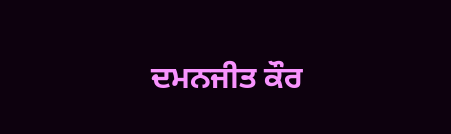ਦਮਨਜੀਤ ਕੌਰ